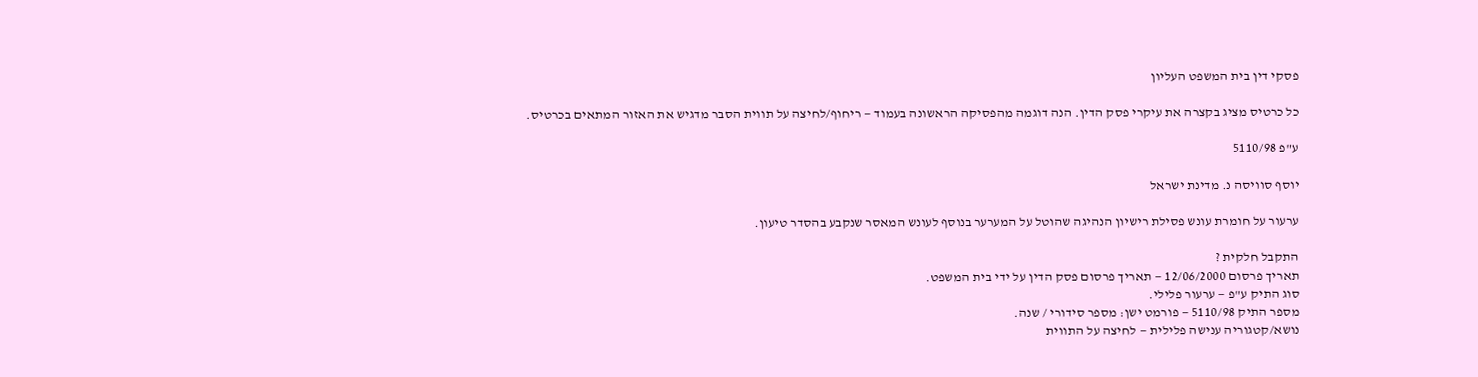פסקי דין בית המשפט העליון

כל כרטיס מציג בקצרה את עיקרי פסק הדין. הנה דוגמה מהפסיקה הראשונה בעמוד — ריחוף/לחיצה על תווית הסבר מדגיש את האזור המתאים בכרטיס.

ע"פ 5110/98

יוסף סוויסה נ. מדינת ישראל

ערעור על חומרת עונש פסילת רישיון הנהיגה שהוטל על המערער בנוסף לעונש המאסר שנקבע בהסדר טיעון.

התקבל חלקית ?
תאריך פרסום 12/06/2000 — תאריך פרסום פסק הדין על ידי בית המשפט.
סוג התיק ע"פ — ערעור פלילי.
מספר התיק 5110/98 — פורמט ישן: מספר סידורי / שנה.
נושא/קטגוריה ענישה פלילית — לחיצה על התווית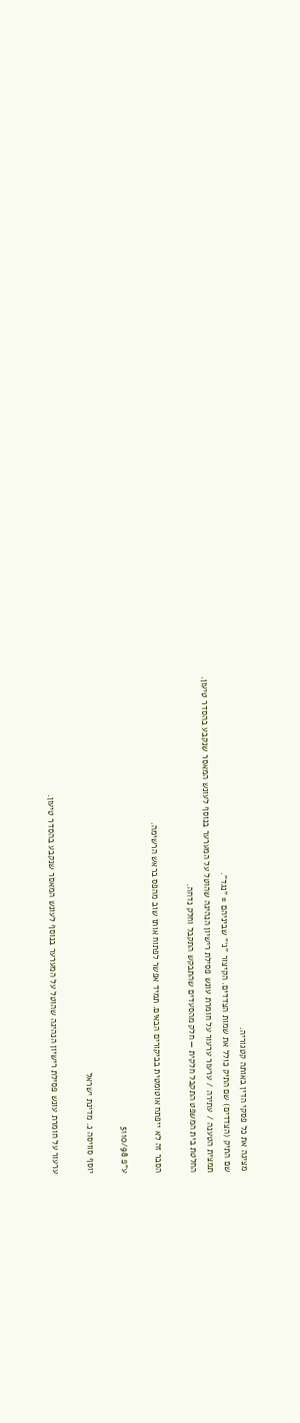מציגה את כל פסקי הדין באותה קטגוריה.
שם התיק (הצדדים) שם התיק כולל את שמות הצדדים. הקיצור "נ׳" שביניהם = "נגד".
תמצית הטענה / עתירה / ערעור ערעור על חומרת עונש פסילת רישיון הנהיגה שהוטל על המערער בנוסף לעונש המאסר שנקבע בהסדר טיעון.
החלטת בית המשפט התקבל חלקית — חלק מהסעדים שהתבקש התקבל וחלק נדחה.

הסבר זה לא ייפתח אוטומטית בביקורים הבאים. תמיד אפשר לפתוח אותו שוב מהפס בראש הרשימה.

ע"פ 5110/98

יוסף סוויסה נ. מדינת ישראל

ערעור על חומרת עונש פסילת רישיון הנהיגה שהוטל על המערער בנוסף לעונש המאסר שנקבע בהסדר טיעון.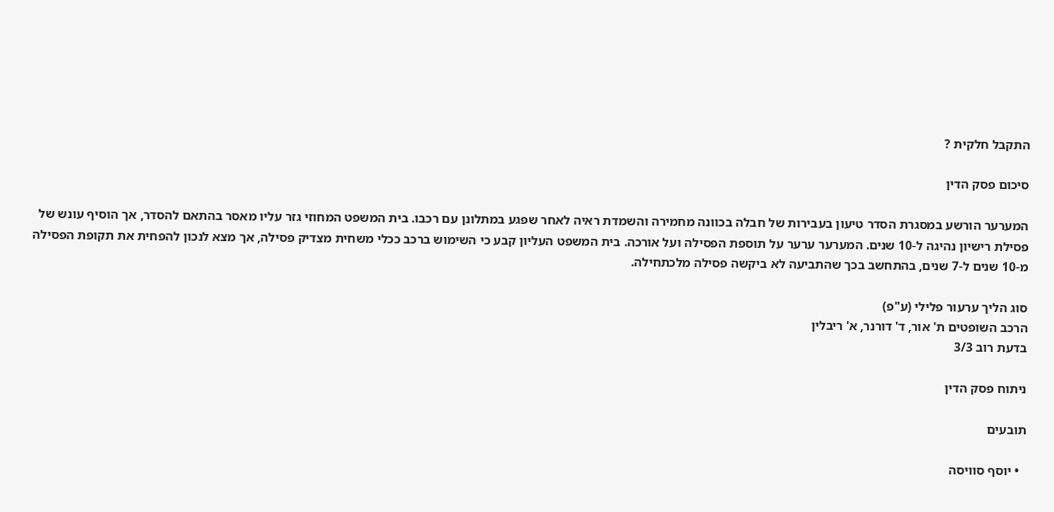התקבל חלקית ?

סיכום פסק הדין

המערער הורשע במסגרת הסדר טיעון בעבירות של חבלה בכוונה מחמירה והשמדת ראיה לאחר שפגע במתלונן עם רכבו. בית המשפט המחוזי גזר עליו מאסר בהתאם להסדר, אך הוסיף עונש של פסילת רישיון נהיגה ל-10 שנים. המערער ערער על תוספת הפסילה ועל אורכה. בית המשפט העליון קבע כי השימוש ברכב ככלי משחית מצדיק פסילה, אך מצא לנכון להפחית את תקופת הפסילה מ-10 שנים ל-7 שנים, בהתחשב בכך שהתביעה לא ביקשה פסילה מלכתחילה.

סוג הליך ערעור פלילי (ע"פ)
הרכב השופטים ת' אור, ד' דורנר, א' ריבלין
בדעת רוב 3/3

ניתוח פסק הדין

תובעים

  • יוסף סוויסה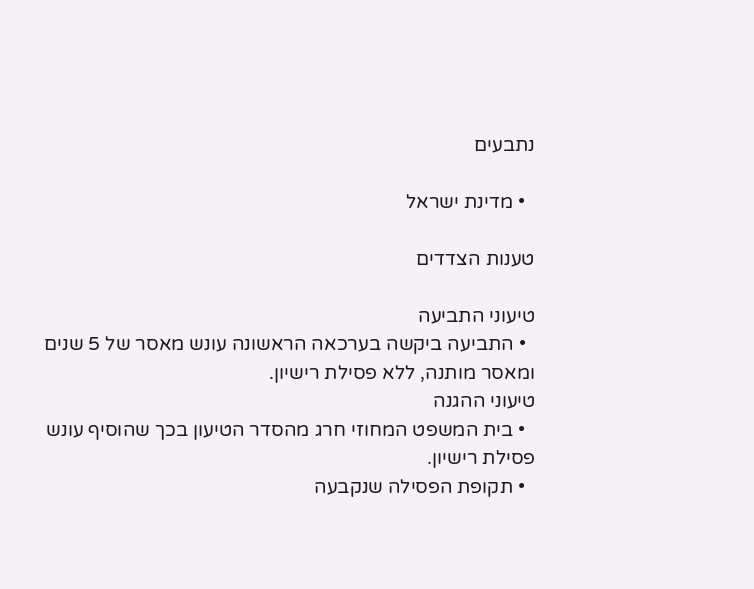נתבעים

  • מדינת ישראל

טענות הצדדים

טיעוני התביעה
  • התביעה ביקשה בערכאה הראשונה עונש מאסר של 5 שנים ומאסר מותנה, ללא פסילת רישיון.
טיעוני ההגנה
  • בית המשפט המחוזי חרג מהסדר הטיעון בכך שהוסיף עונש פסילת רישיון.
  • תקופת הפסילה שנקבעה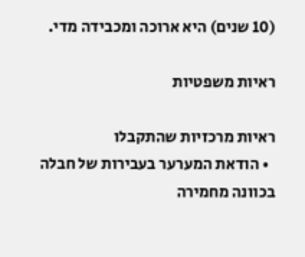(10 שנים) היא ארוכה ומכבידה מדי.

ראיות משפטיות

ראיות מרכזיות שהתקבלו
  • הודאת המערער בעבירות של חבלה בכוונה מחמירה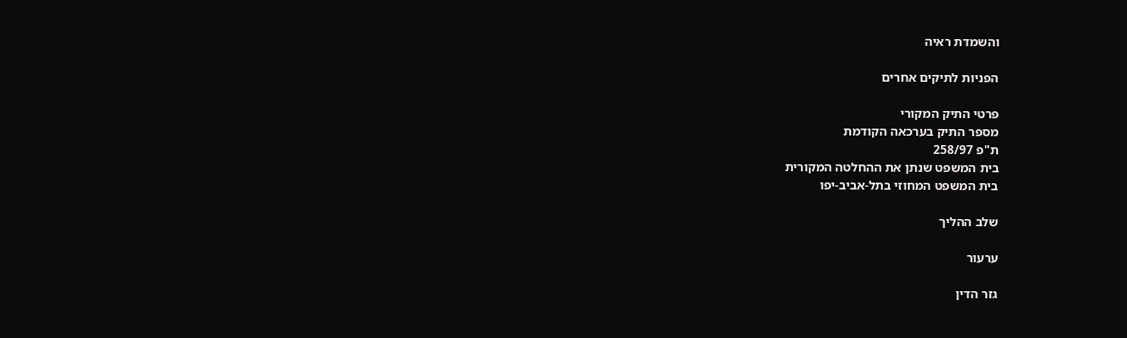והשמדת ראיה

הפניות לתיקים אחרים

פרטי התיק המקורי
מספר התיק בערכאה הקודמת
ת"פ 258/97
בית המשפט שנתן את ההחלטה המקורית
בית המשפט המחוזי בתל-אביב-יפו

שלב ההליך

ערעור

גזר הדין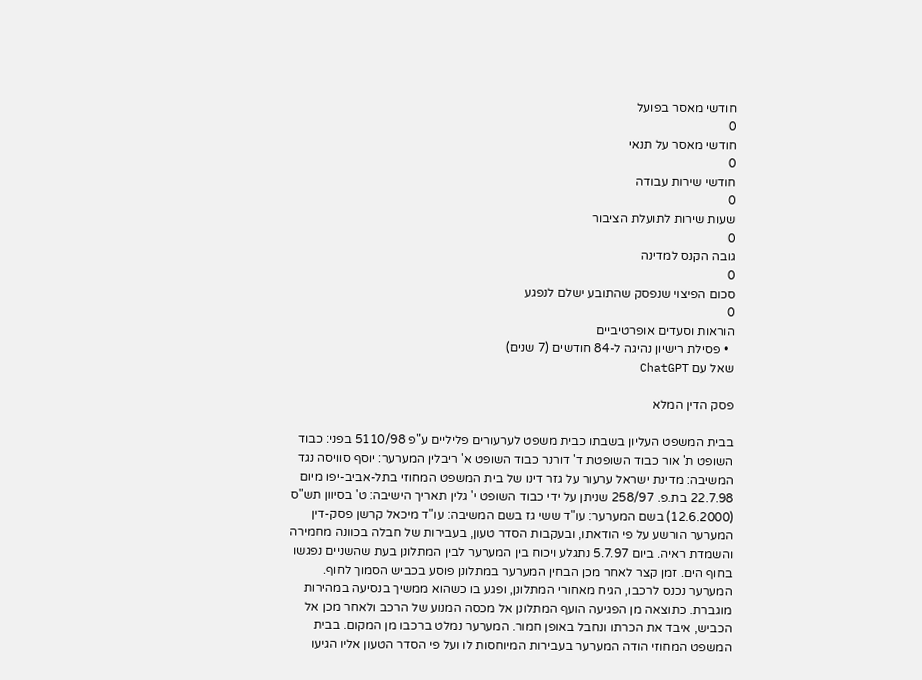חודשי מאסר בפועל
0
חודשי מאסר על תנאי
0
חודשי שירות עבודה
0
שעות שירות לתועלת הציבור
0
גובה הקנס למדינה
0
סכום הפיצוי שנפסק שהתובע ישלם לנפגע
0
הוראות וסעדים אופרטיביים
  • פסילת רישיון נהיגה ל-84 חודשים (7 שנים)
שאל עם ChatGPT

פסק הדין המלא

בבית המשפט העליון בשבתו כבית משפט לערעורים פליליים ע"פ 5110/98 בפני: כבוד השופט ת' אור כבוד השופטת ד' דורנר כבוד השופט א' ריבלין המערער: יוסף סוויסה נגד המשיבה: מדינת ישראל ערעור על גזר דינו של בית המשפט המחוזי בתל-אביב-יפו מיום 22.7.98 בת.פ. 258/97 שניתן על ידי כבוד השופט י' גלין תאריך הישיבה: ט' בסיוון תש"ס (12.6.2000) בשם המערער: עו"ד ששי גז בשם המשיבה: עו"ד מיכאל קרשן פסק-דין המערער הורשע על פי הודאתו, ובעקבות הסדר טעון, בעבירות של חבלה בכוונה מחמירה והשמדת ראיה. ביום 5.7.97 נתגלע ויכוח בין המערער לבין המתלונן בעת שהשניים נפגשו בחוף הים. זמן קצר לאחר מכן הבחין המערער במתלונן פוסע בכביש הסמוך לחוף. המערער נכנס לרכבו, הגיח מאחורי המתלונן, ופגע בו כשהוא ממשיך בנסיעה במהירות מוגברת. כתוצאה מן הפגיעה הועף המתלונן אל מכסה המנוע של הרכב ולאחר מכן אל הכביש, איבד את הכרתו ונחבל באופן חמור. המערער נמלט ברכבו מן המקום. בבית המשפט המחוזי הודה המערער בעבירות המיוחסות לו ועל פי הסדר הטעון אליו הגיעו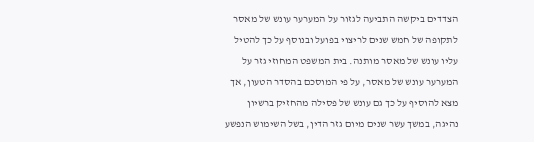הצדדים ביקשה התביעה לגזור על המערער עונש של מאסר לתקופה של חמש שנים לריצוי בפועל ובנוסף על כך להטיל עליו עונש של מאסר מותנה. בית המשפט המחוזי גזר על המערער עונש של מאסר, על פי המוסכם בהסדר הטעון, אך מצא להוסיף על כך גם עונש של פסילה מהחזיק ברשיון נהיגה, במשך עשר שנים מיום גזר הדין, בשל השימוש הנפשע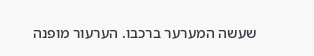שעשה המערער ברכבו. הערעור מופנה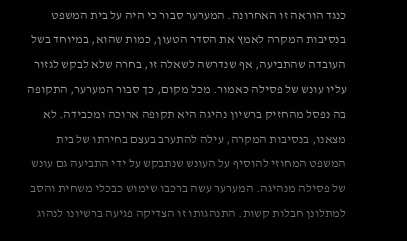כנגד הוראה זו האחרונה. המערער סבור כי היה על בית המשפט בנסיבות המקרה לאמץ את הסדר הטעון, כמות שהוא, במיוחד בשל העובדה שהתביעה, אף שנדרשה לשאלה זו, בחרה שלא לבקש לגזור עליו עונש של פסילה כאמור. מכל מקום, כך סבור המערער, התקופה בה נפסל מהחזיק ברשיון נהיגה היא תקופה ארוכה ומכבידה. לא מצאנו, בנסיבות המקרה, עילה להתערב בעצם בחירתו של בית המשפט המחוזי להוסיף על העונש שנתבקש על ידי התביעה גם עונש של פסילה מנהיגה. המערער עשה ברכבו שימוש כבכלי משחית והסב למתלונן חבלות קשות. התנהגותו זו הצדיקה פגיעה ברשיונו לנהוג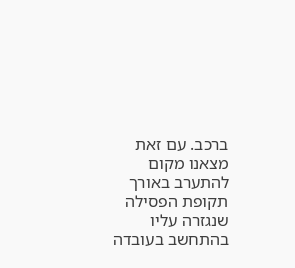ברכב. עם זאת מצאנו מקום להתערב באורך תקופת הפסילה שנגזרה עליו בהתחשב בעובדה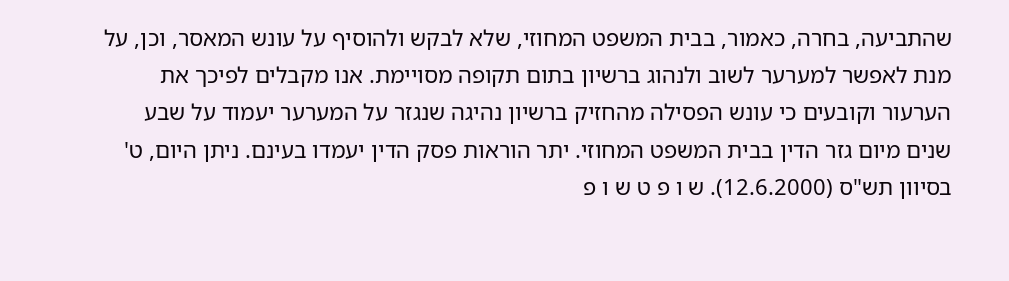שהתביעה, בחרה, כאמור, בבית המשפט המחוזי, שלא לבקש ולהוסיף על עונש המאסר, וכן, על מנת לאפשר למערער לשוב ולנהוג ברשיון בתום תקופה מסויימת. אנו מקבלים לפיכך את הערעור וקובעים כי עונש הפסילה מהחזיק ברשיון נהיגה שנגזר על המערער יעמוד על שבע שנים מיום גזר הדין בבית המשפט המחוזי. יתר הוראות פסק הדין יעמדו בעינם. ניתן היום, ט' בסיוון תש"ס (12.6.2000). ש ו פ ט ש ו פ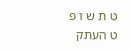ט ת ש ו פ ט העתק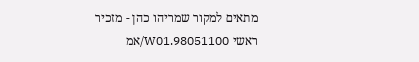מתאים למקור שמריהו כהן - מזכיר ראשי 98051100.W01/אמ